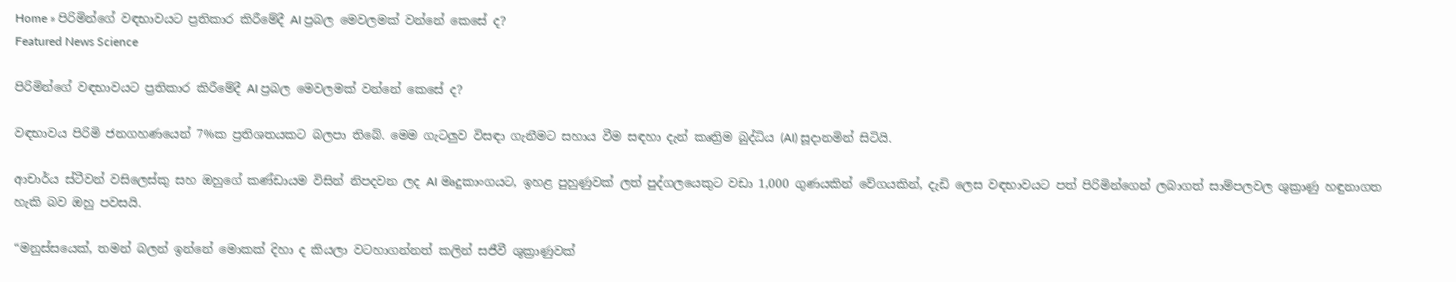Home » පිරිමින්ගේ වඳභාවයට ප්‍රතිකාර කිරීමේදී AI ප්‍රබල මෙවලමක් වන්නේ කෙසේ ද?
Featured News Science

පිරිමින්ගේ වඳභාවයට ප්‍රතිකාර කිරීමේදී AI ප්‍රබල මෙවලමක් වන්නේ කෙසේ ද?

වඳභාවය පිරිමි ජනගහණයෙන් 7%ක ප්‍රතිශතයකට බලපා තිබේ. මෙම ගැටලුව විසඳා ගැනීමට සහාය වීම සඳහා දැන් කෘත්‍රිම බුද්ධිය (AI) සූදානමින් සිටියි.

ආචාර්ය ස්ටීවන් වසිලෙස්කු සහ ඔහුගේ කණ්ඩායම විසින් නිපදවන ලද AI මෘදුකාංගයට, ඉහළ පුහුණුවක් ලත් පුද්ගලයෙකුට වඩා 1,000 ගුණයකින් වේගයකින්, දැඩි ලෙස වඳභාවයට පත් පිරිමින්ගෙන් ලබාගත් සාම්පලවල ශුක්‍රාණු හඳුනාගත හැකි බව ඔහු පවසයි.

“මනුස්සයෙක්, තමන් බලන් ඉන්නේ මොකක් දිහා ද කියලා වටහාගන්නත් කලින් සජීවී ශුක්‍රාණුවක්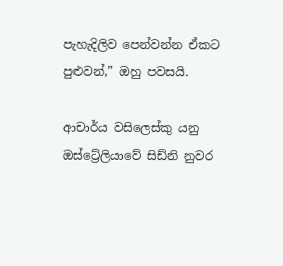පැහැදිලිව පෙන්වන්න ඒකට පුළුවන්,” ඔහු පවසයි.

ආචාර්ය වසිලෙස්කු යනු ඔස්ට්‍රේලියාවේ සිඩ්නි නුවර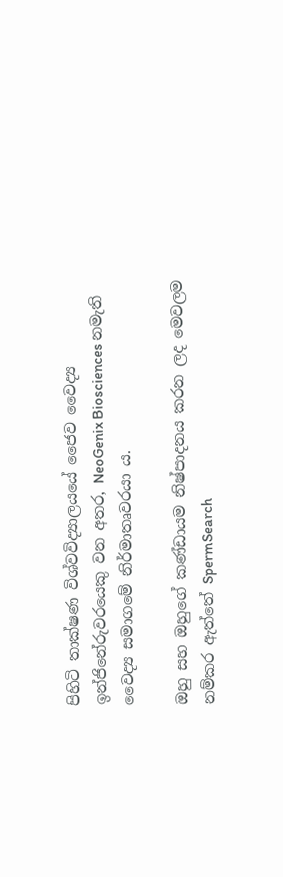පිහිටි තාක්ෂණ විශ්වවිද්‍යාලයයේ ජෛව වෛද්‍ය ඉන්ජිනේරුවරයෙකු වන අතර, NeoGenix Biosciences නමැති වෛද්‍ය සමාගමේ නිර්මාතෘවරයා ය.

ඔහු සහ ඔහුගේ කණ්ඩායම නිෂ්පාදනය කරන ලද මෙවලම නම්කර ඇත්තේ SpermSearch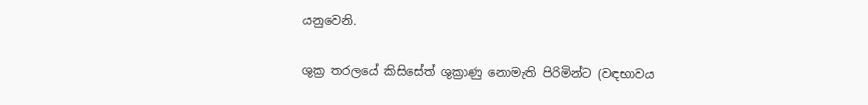යනුවෙනි.

ශුක්‍ර තරලයේ කිසිසේත් ශුක්‍රාණු නොමැති පිරිමින්ට (වඳභාවය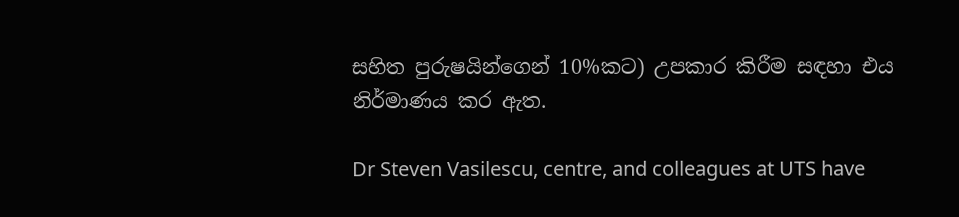සහිත පුරුෂයින්ගෙන් 10%කට) උපකාර කිරීම සඳහා එය නිර්මාණය කර ඇත.

Dr Steven Vasilescu, centre, and colleagues at UTS have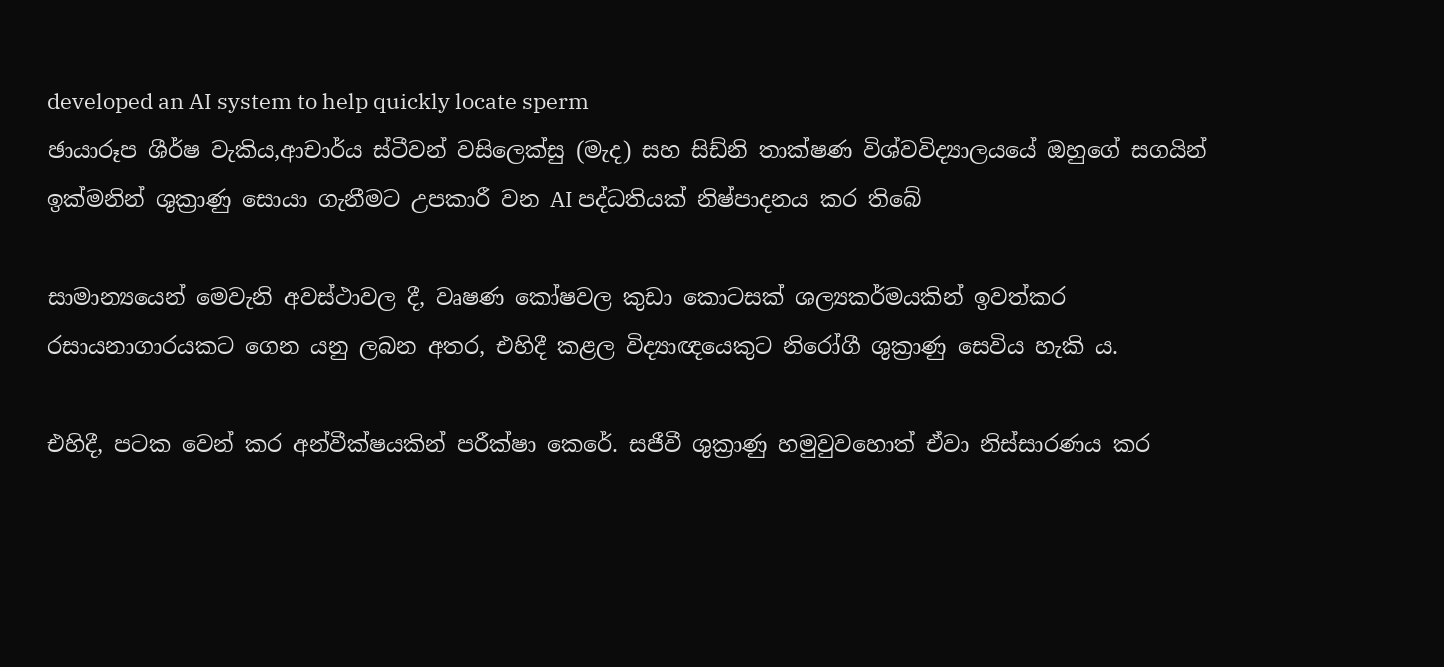developed an AI system to help quickly locate sperm
ඡායාරූප ශීර්ෂ වැකිය,ආචාර්ය ස්ටීවන් වසිලෙක්සු (මැද) සහ සිඩ්නි තාක්ෂණ විශ්වවිද්‍යාලයයේ ඔහුගේ සගයින් ඉක්මනින් ශුක්‍රාණු සොයා ගැනීමට උපකාරී වන AI පද්ධතියක් නිෂ්පාදනය කර තිබේ

සාමාන්‍යයෙන් මෙවැනි අවස්ථාවල දී, වෘෂණ කෝෂවල කුඩා කොටසක් ශල්‍යකර්මයකින් ඉවත්කර රසායනාගාරයකට ගෙන යනු ලබන අතර, එහිදී කළල විද්‍යාඥයෙකුට නිරෝගී ශුක්‍රාණු සෙවිය හැකි ය.

එහිදී, පටක වෙන් කර අන්වීක්ෂයකින් පරීක්ෂා කෙරේ. සජීවී ශුක්‍රාණු හමුවුවහොත් ඒවා නිස්සාරණය කර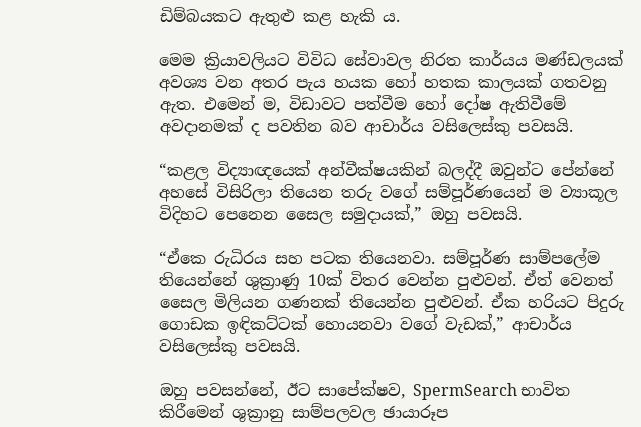ඩිම්බයකට ඇතුළු කළ හැකි ය.

මෙම ක්‍රියාවලියට විවිධ සේවාවල නිරත කාර්යය මණ්ඩලයක් අවශ්‍ය වන අතර පැය හයක හෝ හතක කාලයක් ගතවනු ඇත. එමෙන් ම, විඩාවට පත්වීම හෝ දෝෂ ඇතිවීමේ අවදානමක් ද පවතින බව ආචාර්ය වසිලෙස්කු පවසයි.

“කළල විද්‍යාඥයෙක් අන්වීක්ෂයකින් බලද්දී ඔවුන්ට පේන්නේ අහසේ විසිරිලා තියෙන තරු වගේ සම්පූර්ණයෙන් ම ව්‍යාකූල විදිහට පෙනෙන සෛල සමුදායක්,” ඔහු පවසයි.

“ඒකෙ රුධිරය සහ පටක තියෙනවා. සම්පූර්ණ සාම්පලේම තියෙන්නේ ශුක්‍රාණු 10ක් විතර වෙන්න පුළුවන්. ඒත් වෙනත් සෛල මිලියන ගණනක් තියෙන්න පුළුවන්. ඒක හරියට පිදුරු ගොඩක ඉඳිකට්ටක් හොයනවා වගේ වැඩක්,” ආචාර්ය වසිලෙස්කු පවසයි.

ඔහු පවසන්නේ, ඊට සාපේක්ෂව, SpermSearch භාවිත කිරීමෙන් ශුක්‍රානු සාම්පලවල ඡායාරූප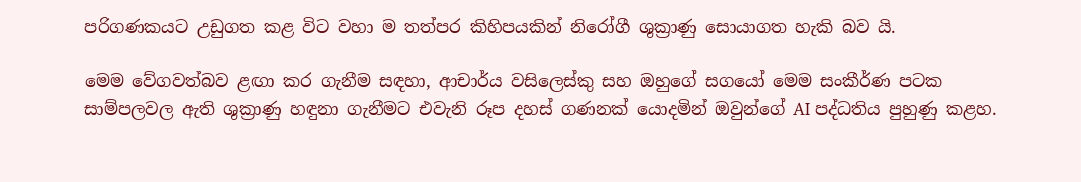පරිගණකයට උඩුගත කළ විට වහා ම තත්පර කිහිපයකින් නිරෝගී ශුක්‍රාණු සොයාගත හැකි බව යි.

මෙම වේගවත්බව ළඟා කර ගැනීම සඳහා, ආචාර්ය වසිලෙස්කු සහ ඔහුගේ සගයෝ මෙම සංකීර්ණ පටක සාම්පලවල ඇති ශුක්‍රාණු හඳුනා ගැනීමට එවැනි රූප දහස් ගණනක් යොදමින් ඔවුන්ගේ AI පද්ධතිය පුහුණු කළහ.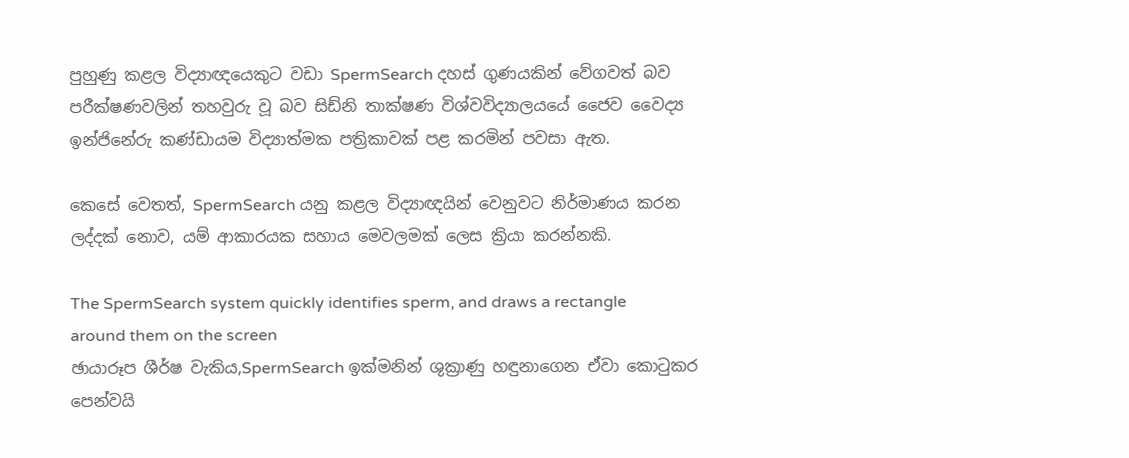පුහුණු කළල විද්‍යාඥයෙකුට වඩා SpermSearch දහස් ගුණයකින් වේගවත් බව පරීක්ෂණවලින් තහවුරු වූ බව සිඩ්නි තාක්ෂණ විශ්වවිද්‍යාලයයේ ජෛව වෛද්‍ය ඉන්ජිනේරු කණ්ඩායම විද්‍යාත්මක පත්‍රිකාවක් පළ කරමින් පවසා ඇත.

කෙසේ වෙතත්, SpermSearch යනු කළල විද්‍යාඥයින් වෙනුවට නිර්මාණය කරන ලද්දක් නොව, යම් ආකාරයක සහාය මෙවලමක් ලෙස ක්‍රියා කරන්නකි.

The SpermSearch system quickly identifies sperm, and draws a rectangle around them on the screen
ඡායාරූප ශීර්ෂ වැකිය,SpermSearch ඉක්මනින් ශුක්‍රාණු හඳුනාගෙන ඒවා කොටුකර පෙන්වයි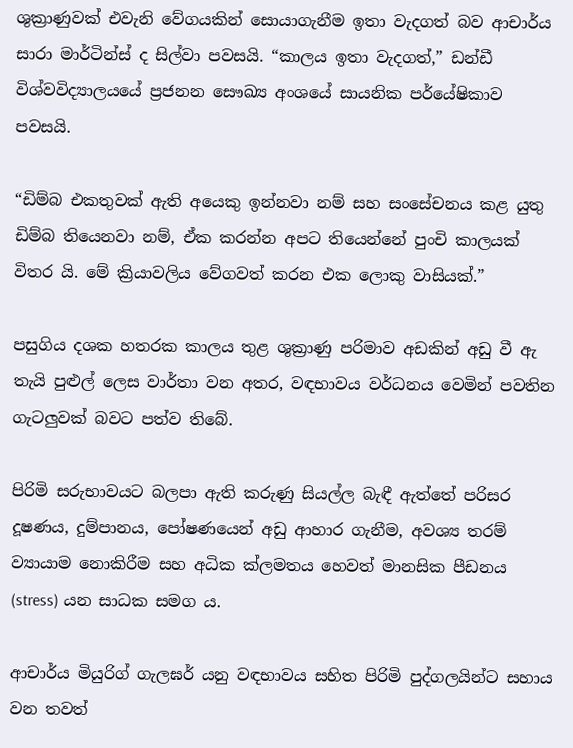ශුක්‍රාණුවක් එවැනි වේගයකින් සොයාගැනීම ඉතා වැදගත් බව ආචාර්ය සාරා මාර්ටින්ස් ද සිල්වා පවසයි. “කාලය ඉතා වැදගත්‍,” ඩන්ඩී විශ්වවිද්‍යාලයයේ ප්‍රජනන සෞඛ්‍ය අංශයේ සායනික පර්යේෂිකාව පවසයි.

“ඩිම්බ එකතුවක් ඇති අයෙකු ඉන්නවා නම් සහ සංසේචනය කළ යුතු ඩිම්බ තියෙනවා නම්, ඒක කරන්න අපට තියෙන්නේ පුංචි කාලයක් විතර යි. මේ ක්‍රියාවලිය වේගවත් කරන එක ලොකු වාසියක්.”

පසුගිය දශක හතරක කාලය තුළ ශුක්‍රාණු පරිමාව අඩකින් අඩු වී ඇ තැයි පුළුල් ලෙස වාර්තා වන අතර, වඳභාවය වර්ධනය වෙමින් පවතින ගැටලුවක් බවට පත්ව තිබේ.

පිරිමි සරුභාවයට බලපා ඇති කරුණු සියල්ල බැඳී ඇත්තේ පරිසර දූෂණය, දුම්පානය, පෝෂණයෙන් අඩු ආහාර ගැනීම, අවශ්‍ය තරම් ව්‍යායාම නොකිරීම සහ අධික ක්ලමතය හෙවත් මානසික පීඩනය (stress) යන සාධක සමග ය.

ආචාර්ය මියුරිග් ගැලඝර් යනු වඳභාවය සහිත පිරිමි පුද්ගලයින්ට සහාය වන තවත්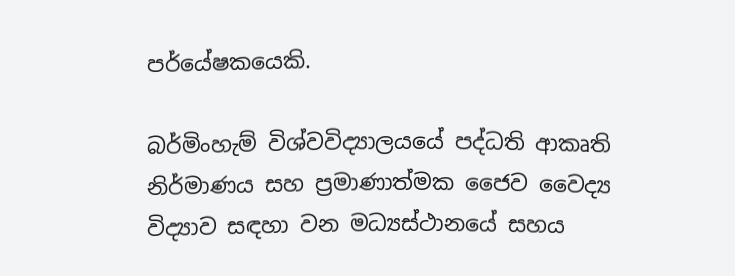පර්යේෂකයෙකි.

බර්මිංහැම් විශ්වවිද්‍යාලයයේ පද්ධති ආකෘති නිර්මාණය සහ ප්‍රමාණාත්මක ජෛව වෛද්‍ය විද්‍යාව සඳහා වන මධ්‍යස්ථානයේ සහය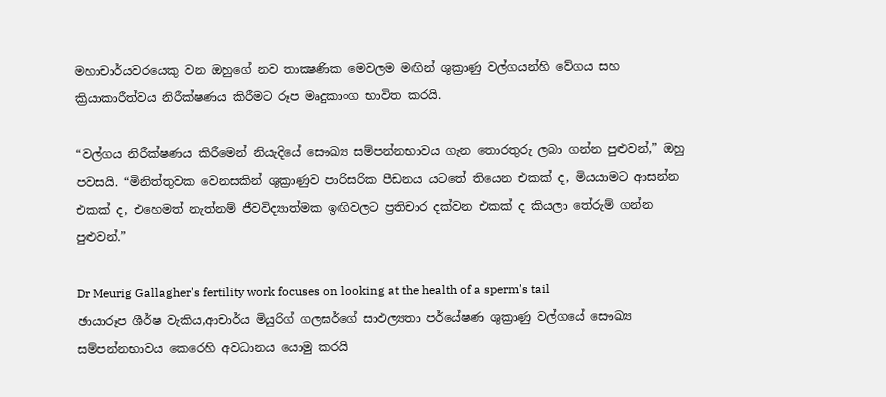මහාචාර්යවරයෙකු වන ඔහුගේ නව තාක්‍ෂණික මෙවලම මඟින් ශුක්‍රාණු වල්ගයන්හි වේගය සහ ක්‍රියාකාරීත්වය නිරීක්ෂණය කිරීමට රූප මෘදුකාංග භාවිත කරයි.

“වල්ගය නිරීක්ෂණය කිරීමෙන් නියැදියේ සෞඛ්‍ය සම්පන්නභාවය ගැන තොරතුරු ලබා ගන්න පුළුවන්,” ඔහු පවසයි. “මිනිත්තුවක වෙනසකින් ශුක්‍රාණුව පාරිසරික පීඩනය යටතේ තියෙන එකක් ද, මියයාමට ආසන්න එකක් ද, එහෙමත් නැත්නම් ජීවවිද්‍යාත්මක ඉඟිවලට ප්‍රතිචාර දක්වන එකක් ද කියලා තේරුම් ගන්න පුළුවන්.”

Dr Meurig Gallagher's fertility work focuses on looking at the health of a sperm's tail
ඡායාරූප ශීර්ෂ වැකිය,ආචාර්ය මියුරිග් ගලඝර්ගේ සාඵල්‍යතා පර්යේෂණ ශුක්‍රාණු වල්ගයේ සෞඛ්‍ය සම්පන්නභාවය කෙරෙහි අවධානය යොමු කරයි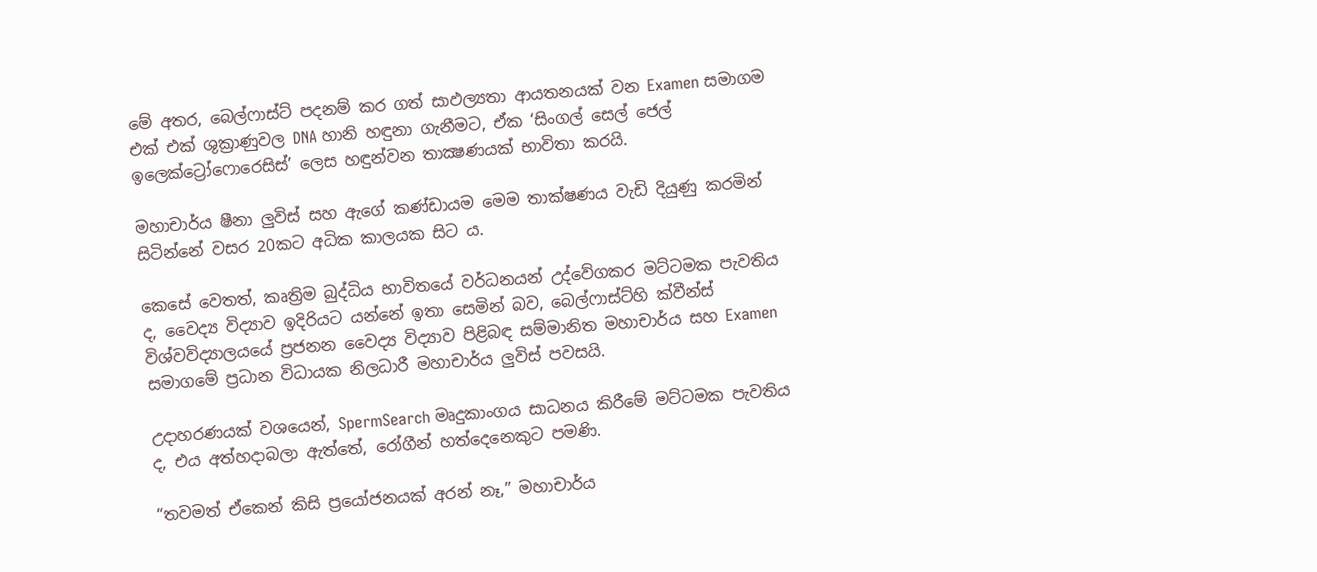මේ අතර, බෙල්ෆාස්ට් පදනම් කර ගත් සාඵල්‍යතා ආයතනයක් වන Examen සමාගම එක් එක් ශුක්‍රාණුවල DNA හානි හඳුනා ගැනීමට, ඒක ‘සිංගල් සෙල් ජෙල් ඉලෙක්ට්‍රෝෆොරෙසිස්’ ලෙස හඳුන්වන තාක්‍ෂණයක් භාවිතා කරයි.

මහාචාර්ය ෂීනා ලුවිස් සහ ඇගේ කණ්ඩායම මෙම තාක්ෂණය වැඩි දියුණු කරමින් සිටින්නේ වසර 20කට අධික කාලයක සිට ය.

කෙසේ වෙතත්, කෘත්‍රිම බුද්ධිය භාවිතයේ වර්ධනයන් උද්වේගකර මට්ටමක පැවතිය ද, වෛද්‍ය විද්‍යාව ඉදිරියට යන්නේ ඉතා සෙමින් බව, බෙල්ෆාස්ට්හි ක්වීන්ස් විශ්වවිද්‍යාලයයේ ප්‍රජනන වෛද්‍ය විද්‍යාව පිළිබඳ සම්මානිත මහාචාර්ය සහ Examen සමාගමේ ප්‍රධාන විධායක නිලධාරී මහාචාර්ය ලුවිස් පවසයි.

උදාහරණයක් වශයෙන්, SpermSearch මෘදුකාංගය සාධනය කිරීමේ මට්ටමක පැවතිය ද, එය අත්හදාබලා ඇත්තේ, රෝගීන් හත්දෙනෙකුට පමණි.

“තවමත් ඒකෙන් කිසි ප්‍රයෝජනයක් අරන් නෑ,” මහාචාර්ය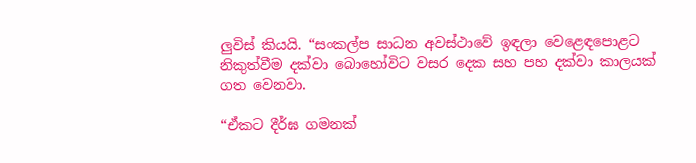ලුවිස් කියයි. “සංකල්ප සාධන අවස්ථාවේ ඉඳලා වෙළෙඳපොළට නිකුත්වීම දක්වා බොහෝවිට වසර දෙක සහ පහ දක්වා කාලයක් ගත වෙනවා.

“ඒකට දීර්ඝ ගමනක්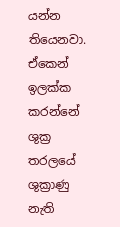යන්න තියෙනවා. ඒකෙන් ඉලක්ක කරන්නේ ශුක්‍ර තරලයේ ශුක්‍රාණු නැති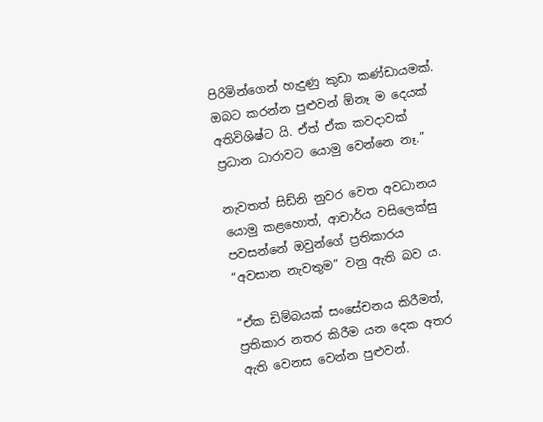පිරිමින්ගෙන් හැදුණු කුඩා කණ්ඩායමක්. ඔබට කරන්න පුළුවන් ඕනෑ ම දෙයක් අතිවිශිෂ්ට යි. ඒත් ඒක කවදාවක් ප්‍රධාන ධාරාවට යොමු වෙන්නෙ නෑ.”

නැවතත් සිඩ්නි නුවර වෙත අවධානය යොමු කළහොත්, ආචාර්ය වසිලෙක්සු පවසන්නේ ඔවුන්ගේ ප්‍රතිකාරය “අවසාන නැවතුම” වනු ඇති බව ය.

“ඒක ඩිම්බයක් සංසේචනය කිරීමත්, ප්‍රතිකාර නතර කිරීම යන දෙක අතර ඇති වෙනස වෙන්න පුළුවන්.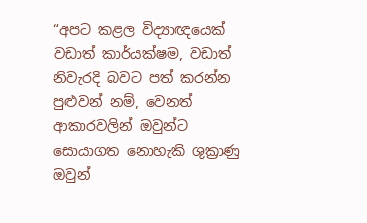“අපට කළල විද්‍යාඥයෙක් වඩාත් කාර්යක්ෂම, වඩාත් නිවැරදි බවට පත් කරන්න පුළුවන් නම්, වෙනත් ආකාරවලින් ඔවුන්ට සොයාගත නොහැකි ශුක්‍රාණු ඔවුන්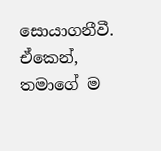සොයාගනීවී. ඒකෙන්, තමාගේ ම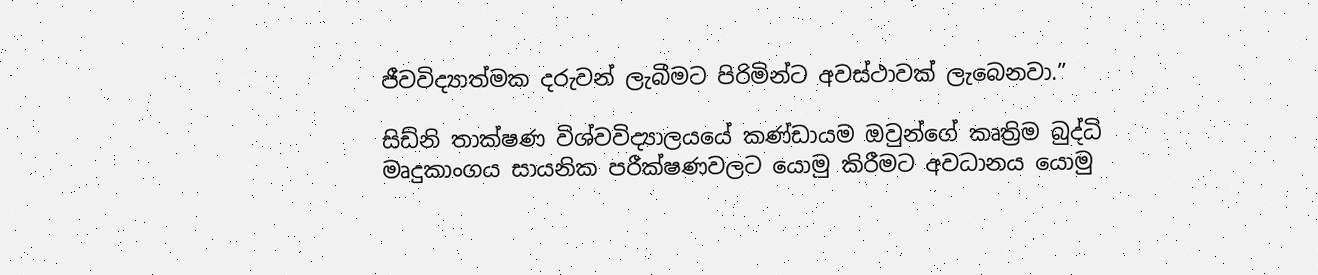ජීවවිද්‍යාත්මක දරුවන් ලැබීමට පිරිමින්ට අවස්ථාවක් ලැබෙනවා.”

සිඩ්නි තාක්ෂණ විශ්වවිද්‍යාලයයේ කණ්ඩායම ඔවුන්ගේ කෘත්‍රිම බුද්ධි මෘදුකාංගය සායනික පරීක්ෂණවලට යොමු කිරීමට අවධානය යොමු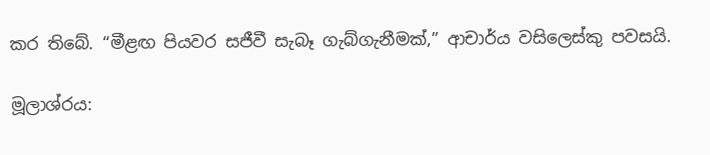කර තිබේ. “මීළඟ පියවර සජීවී සැබෑ ගැබ්ගැනීමක්,” ආචාර්ය වසිලෙස්කු පවසයි.

මූලාශ්රය: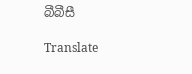බීබීසී

Translate